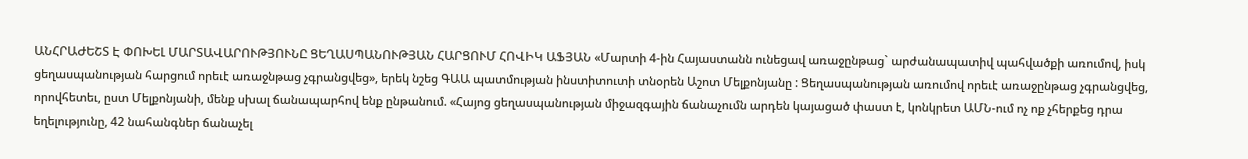ԱՆՀՐԱԺԵՇՏ Է ՓՈԽԵԼ ՄԱՐՏԱՎԱՐՈՒԹՅՈՒՆԸ ՑԵՂԱՍՊԱՆՈՒԹՅԱՆ ՀԱՐՑՈՒՄ ՀՈՎԻԿ ԱՖՅԱՆ «Մարտի 4-ին Հայաստանն ունեցավ առաջընթաց` արժանապատիվ պահվածքի առումով, իսկ ցեղասպանության հարցում որեւէ առաջնթաց չգրանցվեց», երեկ նշեց ԳԱԱ պատմության ինստիտուտի տնօրեն Աշոտ Մելքոնյանը : Ցեղասպանության առումով որեւէ առաջընթաց չգրանցվեց, որովհետեւ, ըստ Մելքոնյանի, մենք սխալ ճանապարհով ենք ընթանում. «Հայոց ցեղասպանության միջազգային ճանաչումն արդեն կայացած փաստ է, կոնկրետ ԱՄՆ-ում ոչ ոք չհերքեց դրա եղելությունը, 42 նահանգներ ճանաչել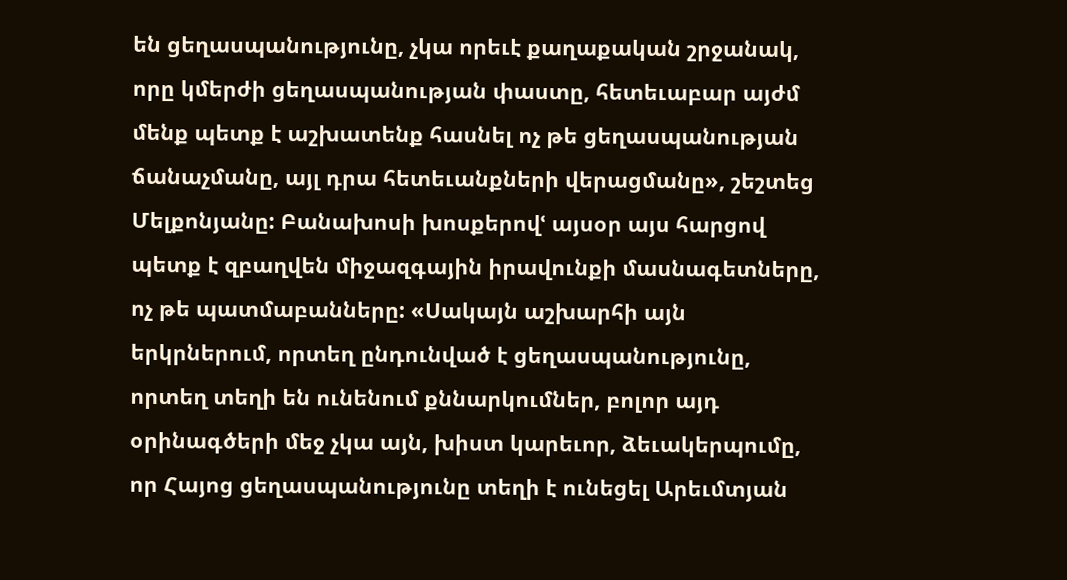են ցեղասպանությունը, չկա որեւէ քաղաքական շրջանակ, որը կմերժի ցեղասպանության փաստը, հետեւաբար այժմ մենք պետք է աշխատենք հասնել ոչ թե ցեղասպանության ճանաչմանը, այլ դրա հետեւանքների վերացմանը», շեշտեց Մելքոնյանը: Բանախոսի խոսքերովՙ այսօր այս հարցով պետք է զբաղվեն միջազգային իրավունքի մասնագետները, ոչ թե պատմաբանները: «Սակայն աշխարհի այն երկրներում, որտեղ ընդունված է ցեղասպանությունը, որտեղ տեղի են ունենում քննարկումներ, բոլոր այդ օրինագծերի մեջ չկա այն, խիստ կարեւոր, ձեւակերպումը, որ Հայոց ցեղասպանությունը տեղի է ունեցել Արեւմտյան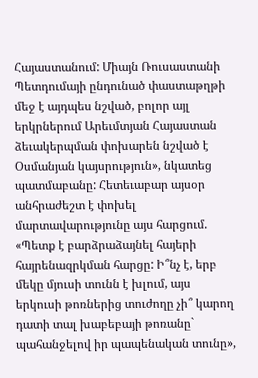Հայաստանում: Միայն Ռուսաստանի Պետդումայի ընդունած փաստաթղթի մեջ է այդպես նշված, բոլոր այլ երկրներում Արեւմտյան Հայաստան ձեւակերպման փոխարեն նշված է Օսմանյան կայսրություն», նկատեց պատմաբանը: Հետեւաբար այսօր անհրաժեշտ է փոխել մարտավարությունը այս հարցում. «Պետք է բարձրաձայնել հայերի հայրենազրկման հարցը: Ի՞նչ է, երբ մեկը մյուսի տունն է խլում, այս երկուսի թոռներից տուժողը չի՞ կարող դատի տալ խաբեբայի թոռանը` պահանջելով իր պապենական տունը»,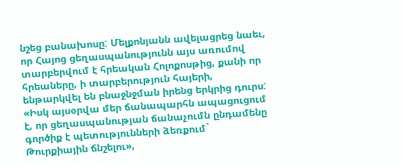նշեց բանախոսը: Մելքոնյանն ավելացրեց նաեւ, որ Հայոց ցեղասպանությունն այս առումով տարբերվում է հրեական Հոլոքոսթից, քանի որ հրեաները, ի տարբերություն հայերի, ենթարկվել են բնաջնջման իրենց երկրից դուրս: «Իսկ այսօրվա մեր ճանապարհն ապացուցում է, որ ցեղասպանության ճանաչումն ընդամենը գործիք է պետությունների ձեռքում` Թուրքիային ճնշելու»,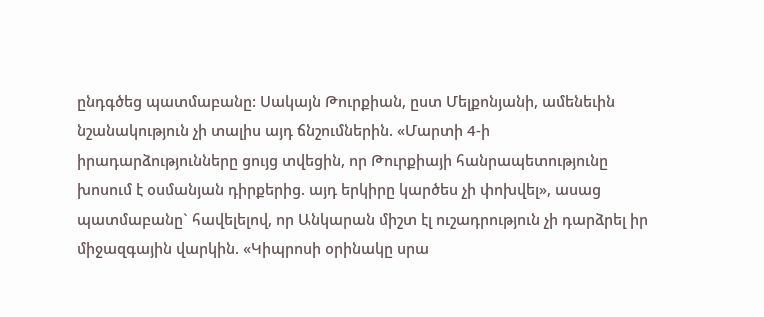ընդգծեց պատմաբանը: Սակայն Թուրքիան, ըստ Մելքոնյանի, ամենեւին նշանակություն չի տալիս այդ ճնշումներին. «Մարտի 4-ի իրադարձությունները ցույց տվեցին, որ Թուրքիայի հանրապետությունը խոսում է օսմանյան դիրքերից. այդ երկիրը կարծես չի փոխվել», ասաց պատմաբանը` հավելելով, որ Անկարան միշտ էլ ուշադրություն չի դարձրել իր միջազգային վարկին. «Կիպրոսի օրինակը սրա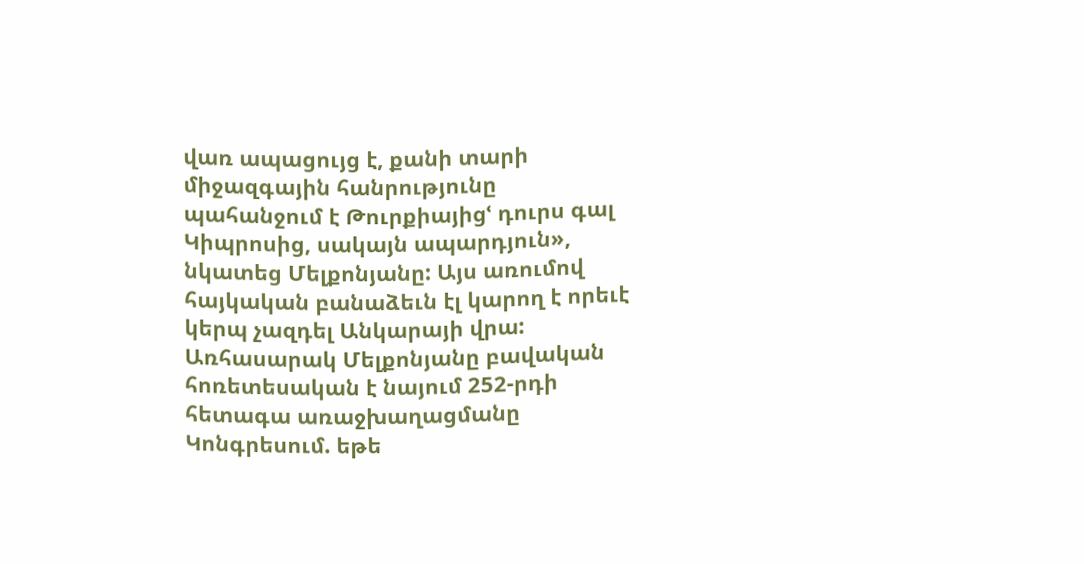վառ ապացույց է, քանի տարի միջազգային հանրությունը պահանջում է Թուրքիայիցՙ դուրս գալ Կիպրոսից, սակայն ապարդյուն», նկատեց Մելքոնյանը: Այս առումով հայկական բանաձեւն էլ կարող է որեւէ կերպ չազդել Անկարայի վրա: Առհասարակ Մելքոնյանը բավական հոռետեսական է նայում 252-րդի հետագա առաջխաղացմանը Կոնգրեսում. եթե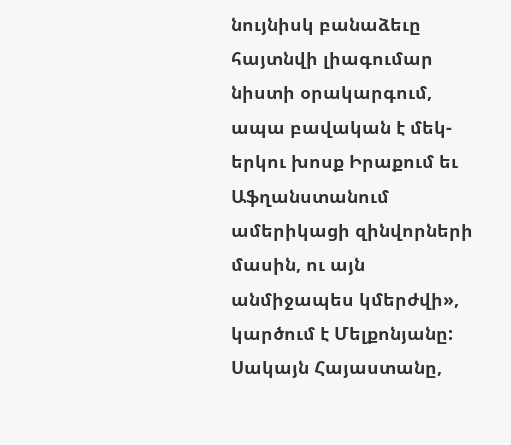նույնիսկ բանաձեւը հայտնվի լիագումար նիստի օրակարգում, ապա բավական է մեկ-երկու խոսք Իրաքում եւ Աֆղանստանում ամերիկացի զինվորների մասին, ու այն անմիջապես կմերժվի», կարծում է Մելքոնյանը: Սակայն Հայաստանը,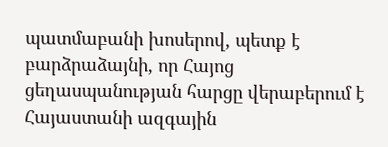պատմաբանի խոսերով, պետք է բարձրաձայնի, որ Հայոց ցեղասպանության հարցը վերաբերում է Հայաստանի ազգային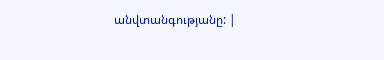անվտանգությանը: |